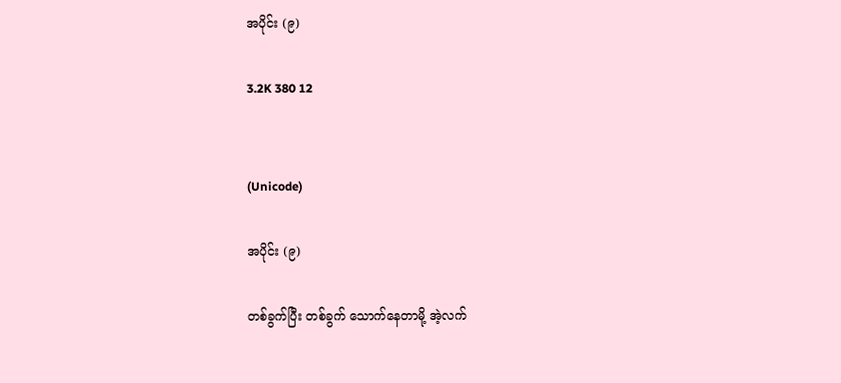အပိုင်း (၉)

3.2K 380 12


(Unicode)

အပိုင်း (၉)

တစ်ခွက်ပြီး တစ်ခွက် သောက်နေတာမို့ အဲ့လက်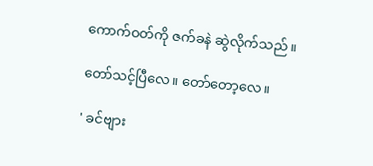ကောက်ဝတ်ကို ဇက်ခနဲ ဆွဲလိုက်သည်။

တော်သင့်ပြီလေ။ တော်တော့လေ။

' ခင်ဗျား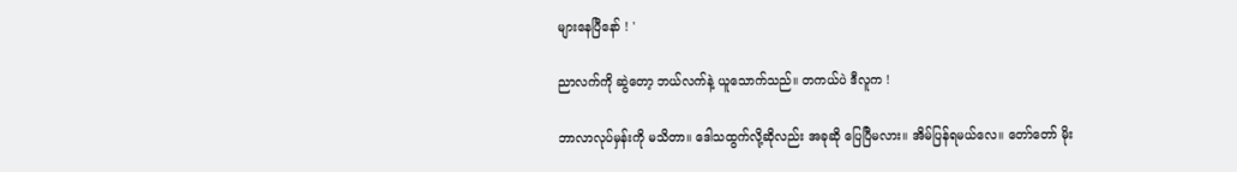များနေပြီနော် ! '

ညာလက်ကို ဆွဲတော့ ဘယ်လက်နဲ့ ယူသောက်သည်။ တကယ်ပဲ ဒီလူက !

ဘာလာလုပ်မှန်းကို မသိတာ။ ဒေါသထွက်လို့ဆိုလည်း အခုဆို ပြေပြီမလား။ အိမ်ပြန်ရမယ်လေ။ တော်တော် မိုး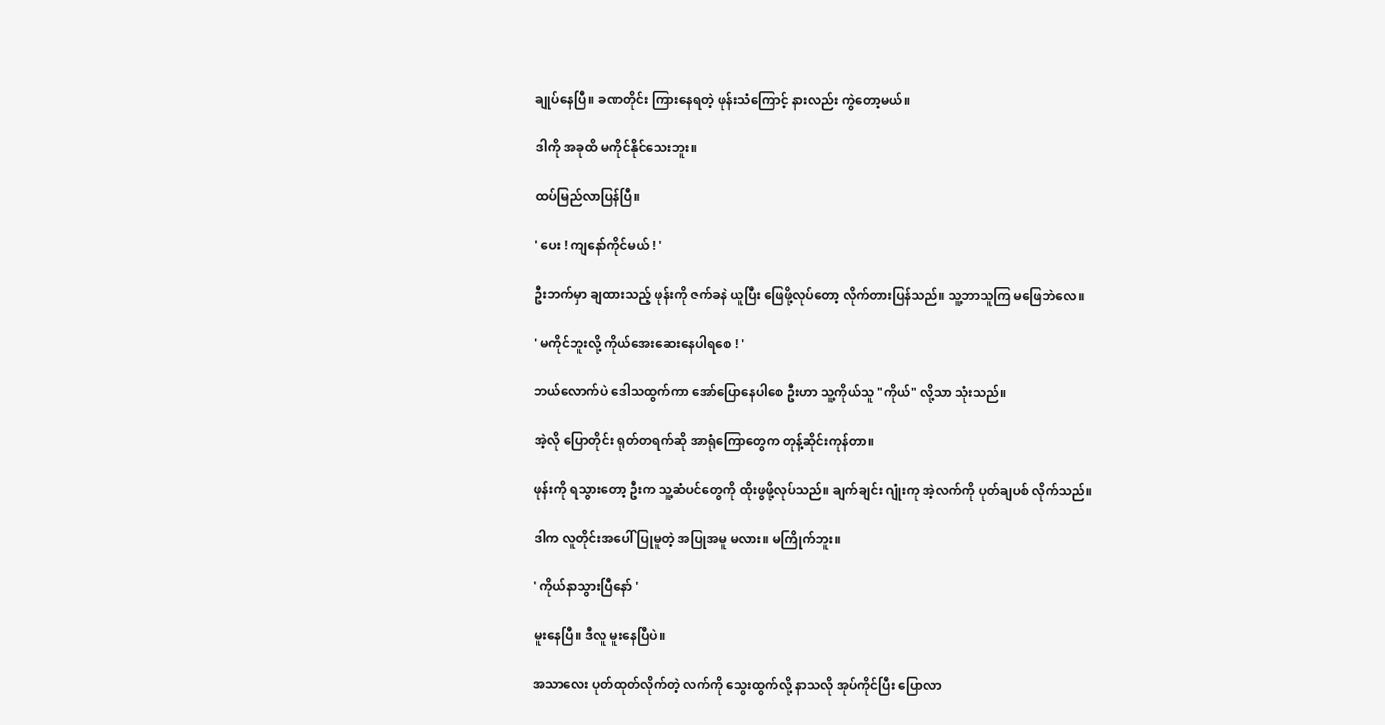ချုပ်နေပြီ။ ခဏတိုင်း ကြားနေရတဲ့ ဖုန်းသံကြောင့် နားလည်း ကွဲတော့မယ်။

ဒါကို အခုထိ မကိုင်နိုင်သေးဘူး။

ထပ်မြည်လာပြန်ပြီ။

' ပေး ! ကျနော်ကိုင်မယ် ! '

ဦးဘက်မှာ ချထားသည့် ဖုန်းကို ဇက်ခနဲ ယူပြီး ဖြေဖို့လုပ်တော့ လိုက်တားပြန်သည်။ သူ့ဘာသူကြ မဖြေဘဲလေ။

' မကိုင်ဘူးလို့ ကိုယ်အေးဆေးနေပါရစေ ! '

ဘယ်လောက်ပဲ ဒေါသထွက်ကာ အော်ပြောနေပါစေ ဦးဟာ သူ့ကိုယ်သူ "ကိုယ်" လို့သာ သုံးသည်။

အဲ့လို ပြောတိုင်း ရုတ်တရက်ဆို အာရုံကြောတွေက တုန့်ဆိုင်းကုန်တာ။

ဖုန်းကို ရသွားတော့ ဦးက သူ့ဆံပင်တွေကို ထိုးဖွဖို့လုပ်သည်။ ချက်ချင်း ဂျုံးကု အဲ့လက်ကို ပုတ်ချပစ် လိုက်သည်။

ဒါက လူတိုင်းအပေါ် ပြုမူတဲ့ အပြုအမူ မလား။ မကြိုက်ဘူး။

' ကိုယ်နာသွားပြီနော် '

မူးနေပြီ။ ဒီလူ မူးနေပြီပဲ။

အသာလေး ပုတ်ထုတ်လိုက်တဲ့ လက်ကို သွေးထွက်လို့ နာသလို အုပ်ကိုင်ပြီး ပြောလာ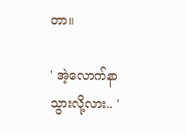တာ။

' အဲ့လောက်နာသွားလို့လား.. '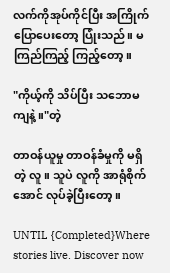လက်ကိုအုပ်ကိုင်ပြီး အကြိုက် ပြော‌ပေးတော့ ပြုံးသည်။ မကြည်ကြည့် ကြည့်တော့။

"ကိုယ့်ကို သိပ်ပြီး သဘောမကျနဲ့။"တဲ့

တာဝန်ယူမှု တာဝန်ခံမှုကို မရှိတဲ့ လူ။ သူပဲ လူကို အာရုံစိုက်အောင် လုပ်ခဲ့ပြီးတော့။

UNTIL {Completed}Where stories live. Discover now